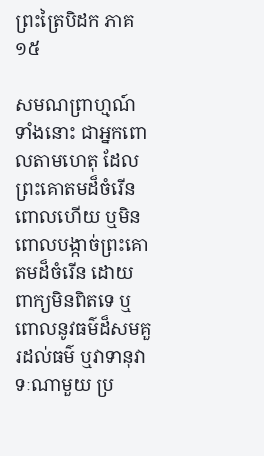ព្រះត្រៃបិដក ភាគ ១៥

សមណព្រាហ្មណ៍ទាំងនោះ ជាអ្នកពោលតាមហេតុ ដែលព្រះគោតមដ៏ចំរើនពោលហើយ ឬមិនពោលបង្កាច់ព្រះគោតមដ៏ចំរើន ដោយពាក្យមិនពិតទេ ឬពោលនូវធម៌ដ៏សមគួរដល់ធម៌ ឬវាទានុវាទៈណាមួយ ប្រ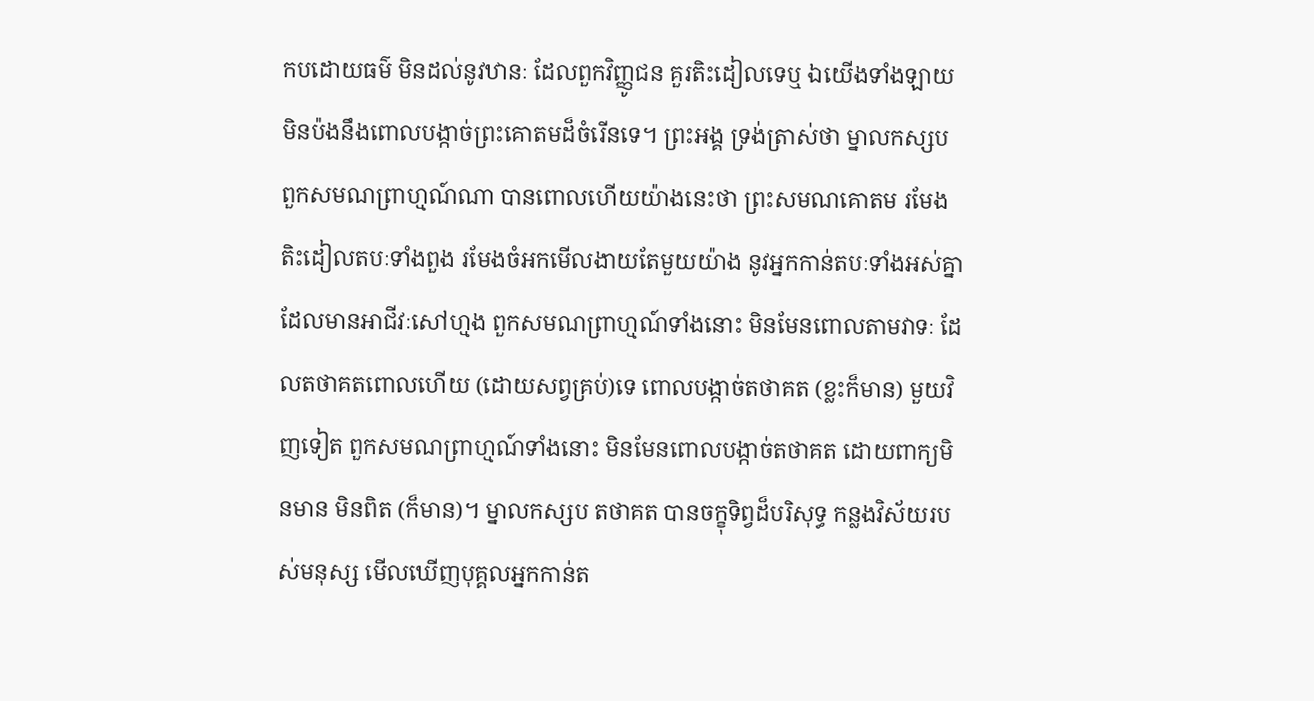កបដោយធម៌ មិនដល់នូវឋានៈ ដែលពួកវិញ្ញូជន គួរតិះដៀលទេឬ ឯយើងទាំងឡាយ មិនប៉ងនឹងពោលបង្កាច់ព្រះគោតមដ៏ចំរើនទេ។ ព្រះអង្គ ទ្រង់ត្រាស់ថា ម្នាលកស្សប ពួកសមណព្រាហ្មណ៍ណា បានពោលហើយយ៉ាងនេះថា ព្រះសមណគោតម រមែងតិះដៀលតបៈទាំងពួង រមែងចំអកមើលងាយតែមួយយ៉ាង នូវអ្នកកាន់តបៈទាំងអស់គ្នា ដែលមានអាជីវៈសៅហ្មង ពួកសមណព្រាហ្មណ៍ទាំងនោះ មិនមែនពោលតាមវាទៈ ដែលតថាគតពោលហើយ (ដោយសព្វគ្រប់)ទេ ពោលបង្កាច់តថាគត (ខ្លះក៏មាន) មួយវិញទៀត ពួកសមណព្រាហ្មណ៍ទាំងនោះ មិនមែនពោលបង្កាច់តថាគត ដោយពាក្យមិនមាន មិនពិត (ក៏មាន)។ ម្នាលកស្សប តថាគត បានចក្ខុទិព្វដ៏បរិសុទ្ធ កន្លងវិស័យរបស់មនុស្ស មើលឃើញបុគ្គលអ្នកកាន់ត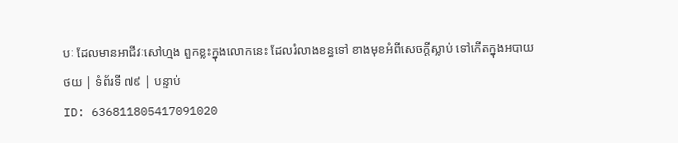បៈ ដែលមានអាជីវៈសៅហ្មង ពួកខ្លះក្នុងលោកនេះ ដែលរំលាងខន្ធទៅ ខាងមុខអំពីសេចក្តីស្លាប់ ទៅកើតក្នុងអបាយ
ថយ | ទំព័រទី ៧៩ | បន្ទាប់
ID: 636811805417091020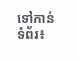ទៅកាន់ទំព័រ៖